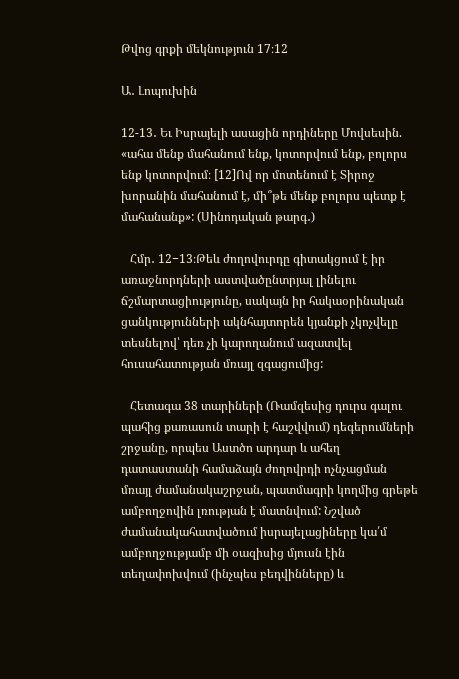Թվոց գրքի մեկնություն 17։12

Ա․ Լոպուխին

12-13․ Եւ Իսրայելի ասացին որդիները Մովսեսին. «ահա մենք մահանում ենք, կոտորվում ենք, բոլորս ենք կոտորվում։ [12]Ով որ մոտենում է Տիրոջ խորանին մահանում է, մի՞թե մենք բոլորս պետք է մահանանք»: (Սինոդական թարգ․)

   Հմր․ 12−13։Թեև ժողովուրդը գիտակցում է իր առաջնորդների աստվածընտրյալ լինելու ճշմարտացիությունը, սակայն իր հակաօրինական ցանկությունների ակնհայտորեն կյանքի չկոչվելը տեսնելով՝ դեռ չի կարողանում ազատվել հուսահատության մռայլ զգացումից:

   Հետագա 38 տարիների (Ռամզեսից դուրս գալու պահից քառասուն տարի է հաշվվում) դեգերումների շրջանը, որպես Աստծո արդար և ահեղ դատաստանի համաձայն ժողովրդի ոչնչացման մռայլ ժամանակաշրջան, պատմագրի կողմից գրեթե ամբողջովին լռության է մատնվում: Նշված ժամանակահատվածում իսրայելացիները կա՛մ ամբողջությամբ մի օազիսից մյուսն էին տեղափոխվում (ինչպես բեդվինները) և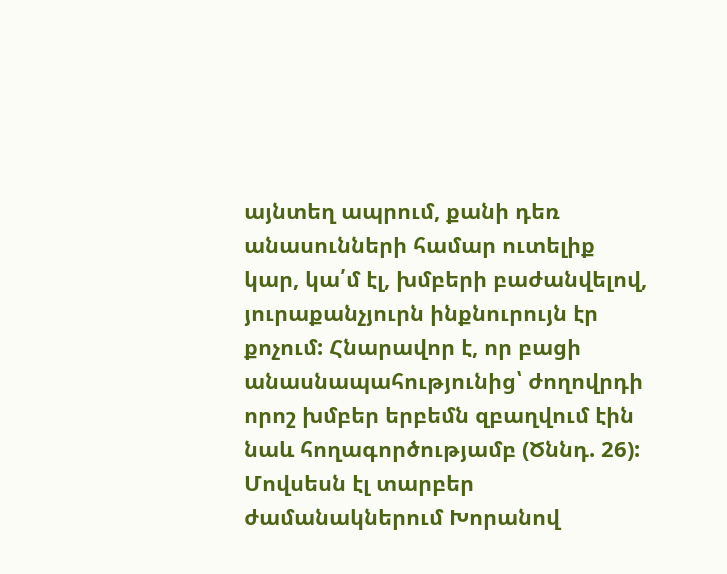այնտեղ ապրում, քանի դեռ անասունների համար ուտելիք կար, կա՛մ էլ, խմբերի բաժանվելով, յուրաքանչյուրն ինքնուրույն էր քոչում: Հնարավոր է, որ բացի անասնապահությունից՝ ժողովրդի որոշ խմբեր երբեմն զբաղվում էին նաև հողագործությամբ (Ծննդ. 26): Մովսեսն էլ տարբեր ժամանակներում Խորանով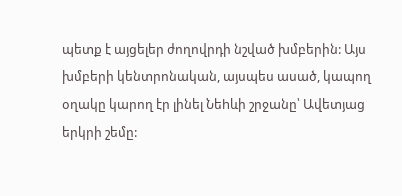պետք է այցելեր ժողովրդի նշված խմբերին: Այս խմբերի կենտրոնական, այսպես ասած, կապող օղակը կարող էր լինել Նեhևի շրջանը՝ Ավետյաց երկրի շեմը: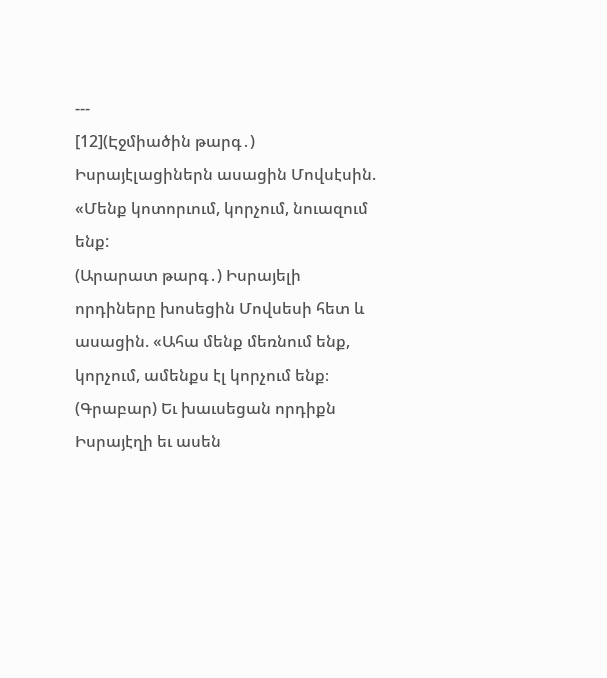---
[12](Էջմիածին թարգ․) Իսրայէլացիներն ասացին Մովսէսին. «Մենք կոտորւում, կորչում, նուազում ենք:
(Արարատ թարգ․) Իսրայելի որդիները խոսեցին Մովսեսի հետ և ասացին. «Ահա մենք մեռնում ենք, կորչում, ամենքս էլ կորչում ենք։
(Գրաբար) Եւ խաւսեցան որդիքն Իսրայէղի եւ ասեն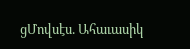ցՄովսէս. Ահաւասիկ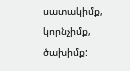սատակիմք, կորնչիմք, ծախիմք: